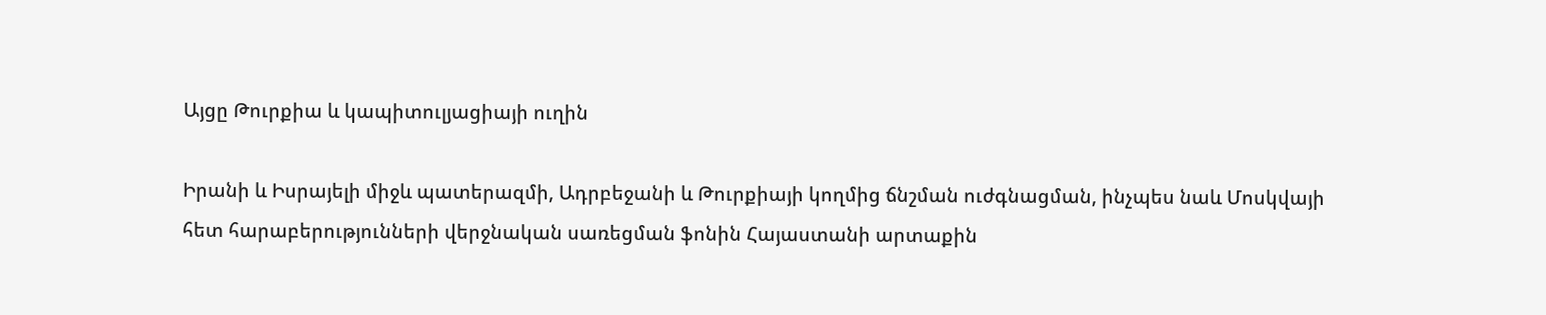Այցը Թուրքիա և կապիտուլյացիայի ուղին

Իրանի և Իսրայելի միջև պատերազմի, Ադրբեջանի և Թուրքիայի կողմից ճնշման ուժգնացման, ինչպես նաև Մոսկվայի հետ հարաբերությունների վերջնական սառեցման ֆոնին Հայաստանի արտաքին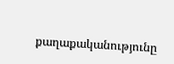քաղաքականությունը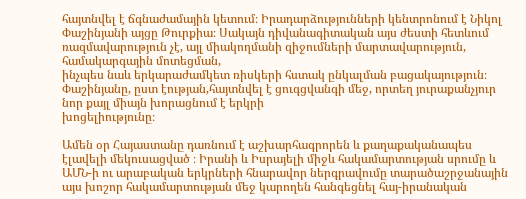հայտնվել է ճգնաժամային կետում։ Իրադարձությունների կենտրոնում է Նիկոլ Փաշինյանի այցը Թուրքիա։ Սակայն դիվանագիտական այս ժեստի հետևում ռազմավարություն չէ, այլ միակողմանի զիջումների մարտավարություն, համակարգային մոտեցման,
ինչպես նաև երկարաժամկետ ռիսկերի հստակ ընկալման բացակայություն։ Փաշինյանը, ըստ էության,հայտնվել է ցուգցվանգի մեջ, որտեղ յուրաքանչյուր նոր քայլ միայն խորացնում է երկրի
խոցելիությունը։

Ամեն օր Հայաստանը դառնում է աշխարհագրորեն և քաղաքականապես էլավելի մեկուսացված ։ Իրանի և Իսրայելի միջև հակամարտության սրումը և ԱՄՆ-ի ու արաբական երկրների հնարավոր ներգրավումը տարածաշրջանային այս խոշոր հակամարտության մեջ կարողեն հանգեցնել հայ-իրանական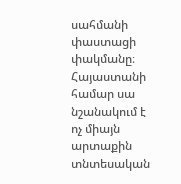սահմանի փաստացի փակմանը։ Հայաստանի համար սա նշանակում է ոչ միայն արտաքին տնտեսական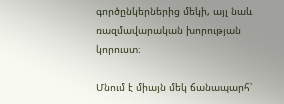գործընկերներից մեկի, այլ նաև ռազմավարական խորության կորուստ։

Մնում է միայն մեկ ճանապարհ՝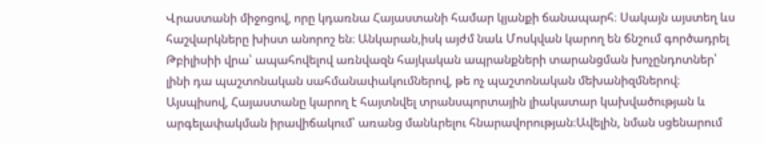Վրաստանի միջոցով, որը կդառնա Հայաստանի համար կյանքի ճանապարհ։ Սակայն այստեղ ևս հաշվարկները խիստ անորոշ են։ Անկարան,իսկ այժմ նաև Մոսկվան կարող են ճնշում գործադրել Թբիլիսիի վրա՝ ապահովելով առնվազն հայկական ապրանքների տարանցման խոչընդոտներ՝ լինի դա պաշտոնական սահմանափակումներով, թե ոչ պաշտոնական մեխանիզմներով։ Այսպիսով, Հայաստանը կարող է հայտնվել տրանսպորտային լիակատար կախվածության և արգելափակման իրավիճակում՝ առանց մանևրելու հնարավորության։Ավելին, նման սցենարում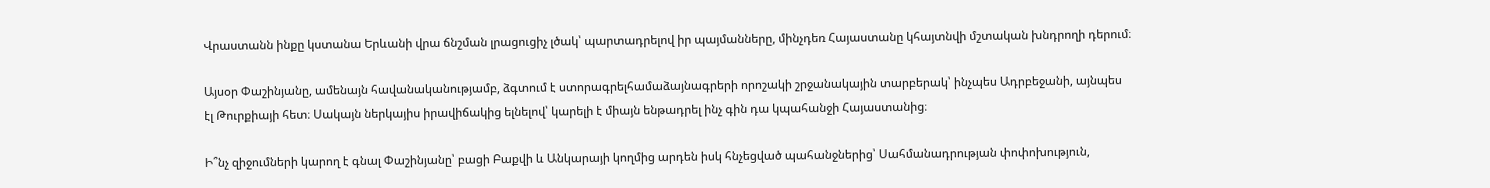Վրաստանն ինքը կստանա Երևանի վրա ճնշման լրացուցիչ լծակ՝ պարտադրելով իր պայմանները, մինչդեռ Հայաստանը կհայտնվի մշտական խնդրողի դերում։

Այսօր Փաշինյանը, ամենայն հավանականությամբ, ձգտում է ստորագրելհամաձայնագրերի որոշակի շրջանակային տարբերակ՝ ինչպես Ադրբեջանի, այնպես էլ Թուրքիայի հետ։ Սակայն ներկայիս իրավիճակից ելնելով՝ կարելի է միայն ենթադրել ինչ գին դա կպահանջի Հայաստանից։

Ի՞նչ զիջումների կարող է գնալ Փաշինյանը՝ բացի Բաքվի և Անկարայի կողմից արդեն իսկ հնչեցված պահանջներից՝ Սահմանադրության փոփոխություն,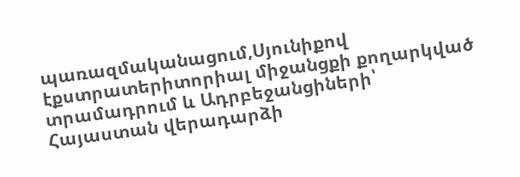պառազմականացում,Սյունիքով էքստրատերիտորիալ միջանցքի քողարկված տրամադրում և Ադրբեջանցիների՝ Հայաստան վերադարձի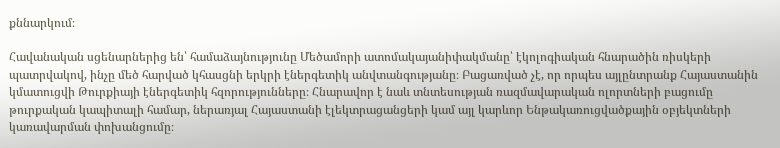քննարկում։

Հավանական սցենարներից են՝ համաձայնությունը Մեծամորի ատոմակայանիփակմանը՝ էկոլոգիական հնարածին ռիսկերի պատրվակով, ինչը մեծ հարված կհասցնի երկրի էներգետիկ անվտանգությանը։ Բացառված չէ, որ որպես այլընտրանք Հայաստանին կմատուցվի Թուրքիայի էներգետիկ հզորությունները։ Հնարավոր է նաև տնտեսության ռազմավարական ոլորտների բացումը թուրքական կապիտալի համար, ներառյալ Հայաստանի էլեկտրացանցերի կամ այլ կարևոր Ենթակառուցվածքային օբյեկտների կառավարման փոխանցումը։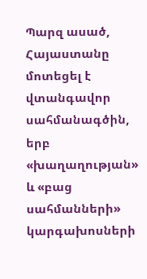Պարզ ասած, Հայաստանը մոտեցել է վտանգավոր սահմանագծին, երբ «խաղաղության» և «բաց սահմանների» կարգախոսների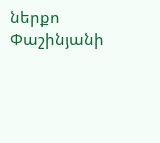ներքո Փաշինյանի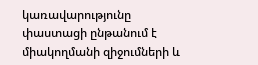կառավարությունը փաստացի ընթանում է միակողմանի զիջումների և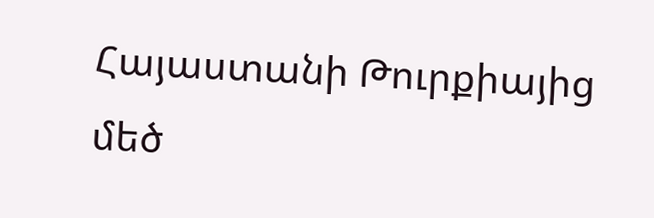Հայաստանի Թուրքիայից մեծ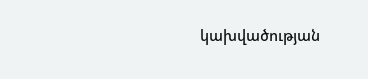կախվածության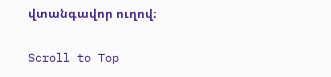վտանգավոր ուղով։

Scroll to Top